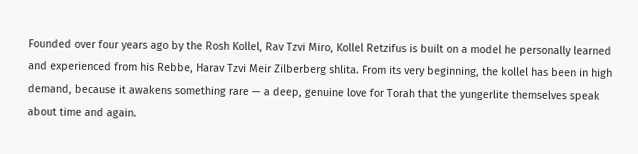Founded over four years ago by the Rosh Kollel, Rav Tzvi Miro, Kollel Retzifus is built on a model he personally learned and experienced from his Rebbe, Harav Tzvi Meir Zilberberg shlita. From its very beginning, the kollel has been in high demand, because it awakens something rare — a deep, genuine love for Torah that the yungerlite themselves speak about time and again.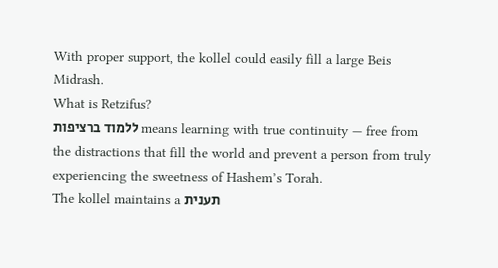With proper support, the kollel could easily fill a large Beis Midrash.
What is Retzifus?
ללמוד ברציפות means learning with true continuity — free from the distractions that fill the world and prevent a person from truly experiencing the sweetness of Hashem’s Torah.
The kollel maintains a תענית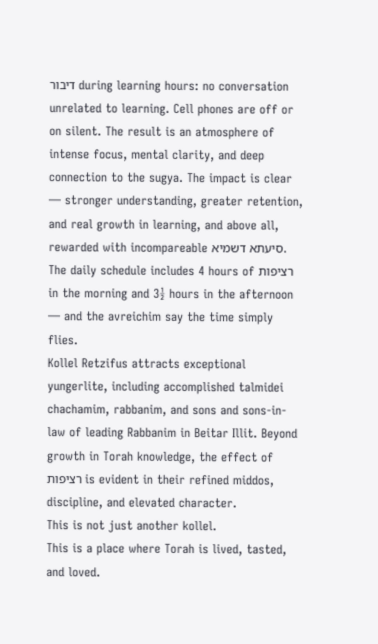דיבור during learning hours: no conversation unrelated to learning. Cell phones are off or on silent. The result is an atmosphere of intense focus, mental clarity, and deep connection to the sugya. The impact is clear — stronger understanding, greater retention, and real growth in learning, and above all, rewarded with incompareable סיעתא דשמיא.
The daily schedule includes 4 hours of רציפות in the morning and 3½ hours in the afternoon — and the avreichim say the time simply flies.
Kollel Retzifus attracts exceptional yungerlite, including accomplished talmidei chachamim, rabbanim, and sons and sons-in-law of leading Rabbanim in Beitar Illit. Beyond growth in Torah knowledge, the effect of רציפות is evident in their refined middos, discipline, and elevated character.
This is not just another kollel.
This is a place where Torah is lived, tasted, and loved.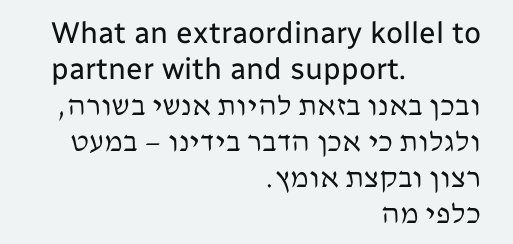What an extraordinary kollel to partner with and support.
ובכן באנו בזאת להיות אנשי בשורה, ולגלות כי אכן הדבר בידינו — במעט רצון ובקצת אומץ.
כלפי מה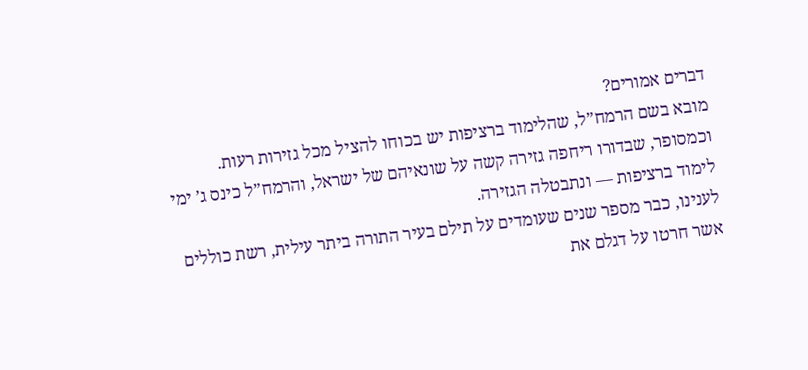דברים אמורים?
מובא בשם הרמח”ל, שהלימוד ברציפות יש בכוחו להציל מכל גזירות רעות. וכמסופר, שבדורו ריחפה גזירה קשה על שונאיהם של ישראל, והרמח”ל כינס ג’ ימי לימוד ברציפות — ונתבטלה הגזירה.
לענינו, כבר מספר שנים שעומדים על תילם בעיר התורה ביתר עילית, רשת כוללים אשר חרטו על דגלם את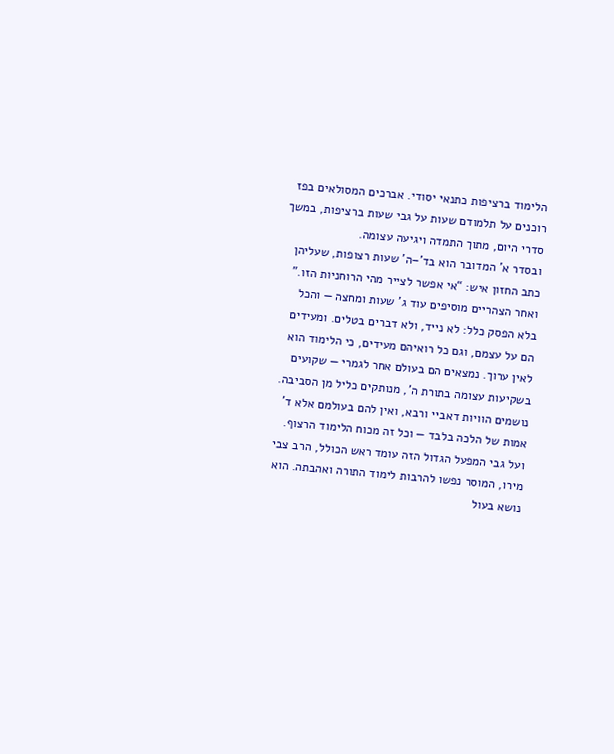הלימוד ברציפות כתנאי יסודי. אברכים המסולאים בפז רוכנים על תלמודם שעות על גבי שעות ברציפות, במשך סדרי היום, מתוך התמדה ויגיעה עצומה.
ובסדר א’ המדובר הוא בד’–ה’ שעות רצופות, שעליהן כתב החזון איש: “אי אפשר לצייר מהי הרוחניות הזו.”
ואחר הצהריים מוסיפים עוד ג’ שעות ומחצה — והכל בלא הפסק כלל: לא נייד, ולא דברים בטלים. ומעידים הם על עצמם, וגם כל רואיהם מעידים, כי הלימוד הוא לאין ערוך. נמצאים הם בעולם אחר לגמרי — שקועים בשקיעות עצומה בתורת ה’, מנותקים כליל מן הסביבה. נושמים הוויות דאביי ורבא, ואין להם בעולמם אלא ד’ אמות של הלכה בלבד — וכל זה מכוח הלימוד הרצוף.
ועל גבי המפעל הגדול הזה עומד ראש הכולל, הרב צבי מירו, המוסר נפשו להרבות לימוד התורה ואהבתה. הוא נושא בעול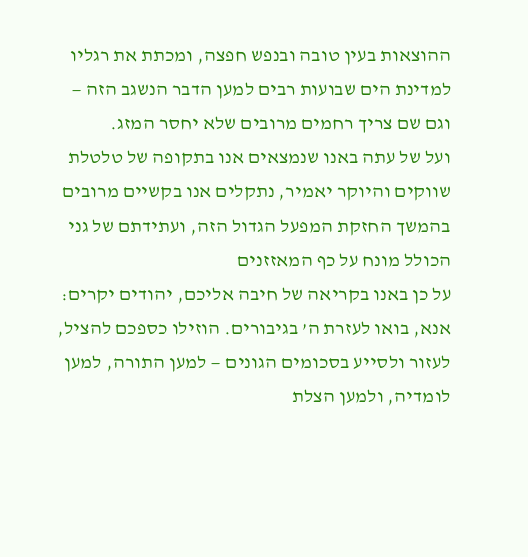ההוצאות בעין טובה ובנפש חפצה, ומכתת את רגליו למדינת הים שבועות רבים למען הדבר הנשגב הזה — וגם שם צריך רחמים מרובים שלא יחסר המזג.
ועל של עתה באנו שנמצאים אנו בתקופה של טלטלת שווקים והיוקר יאמיר, נתקלים אנו בקשיים מרובים בהמשך החזקת המפעל הגדול הזה, ועתידתם של גני הכולל מונח על כף המאזזנים
על כן באנו בקריאה של חיבה אליכם, יהודים יקרים:
אנא, בואו לעזרת ה’ בגיבורים. הוזילו כספכם להציל, לעזור ולסייע בסכומים הגונים — למען התורה, למען לומדיה, ולמען הצלת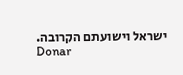ישראל וישועתם הקרובה.
Donar